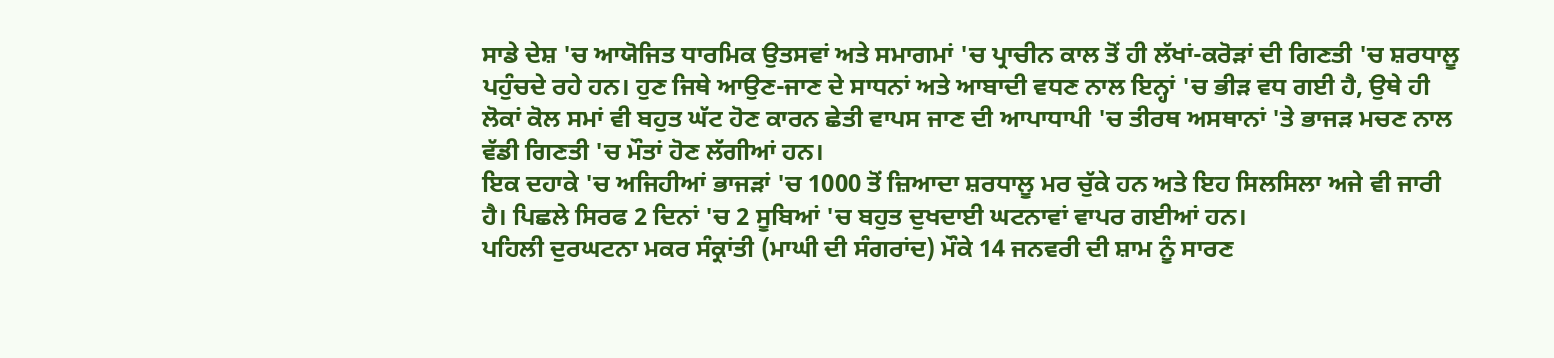ਸਾਡੇ ਦੇਸ਼ 'ਚ ਆਯੋਜਿਤ ਧਾਰਮਿਕ ਉਤਸਵਾਂ ਅਤੇ ਸਮਾਗਮਾਂ 'ਚ ਪ੍ਰਾਚੀਨ ਕਾਲ ਤੋਂ ਹੀ ਲੱਖਾਂ-ਕਰੋੜਾਂ ਦੀ ਗਿਣਤੀ 'ਚ ਸ਼ਰਧਾਲੂ ਪਹੁੰਚਦੇ ਰਹੇ ਹਨ। ਹੁਣ ਜਿਥੇ ਆਉਣ-ਜਾਣ ਦੇ ਸਾਧਨਾਂ ਅਤੇ ਆਬਾਦੀ ਵਧਣ ਨਾਲ ਇਨ੍ਹਾਂ 'ਚ ਭੀੜ ਵਧ ਗਈ ਹੈ, ਉਥੇ ਹੀ ਲੋਕਾਂ ਕੋਲ ਸਮਾਂ ਵੀ ਬਹੁਤ ਘੱਟ ਹੋਣ ਕਾਰਨ ਛੇਤੀ ਵਾਪਸ ਜਾਣ ਦੀ ਆਪਾਧਾਪੀ 'ਚ ਤੀਰਥ ਅਸਥਾਨਾਂ 'ਤੇ ਭਾਜੜ ਮਚਣ ਨਾਲ ਵੱਡੀ ਗਿਣਤੀ 'ਚ ਮੌਤਾਂ ਹੋਣ ਲੱਗੀਆਂ ਹਨ।
ਇਕ ਦਹਾਕੇ 'ਚ ਅਜਿਹੀਆਂ ਭਾਜੜਾਂ 'ਚ 1000 ਤੋਂ ਜ਼ਿਆਦਾ ਸ਼ਰਧਾਲੂ ਮਰ ਚੁੱਕੇ ਹਨ ਅਤੇ ਇਹ ਸਿਲਸਿਲਾ ਅਜੇ ਵੀ ਜਾਰੀ ਹੈ। ਪਿਛਲੇ ਸਿਰਫ 2 ਦਿਨਾਂ 'ਚ 2 ਸੂਬਿਆਂ 'ਚ ਬਹੁਤ ਦੁਖਦਾਈ ਘਟਨਾਵਾਂ ਵਾਪਰ ਗਈਆਂ ਹਨ।
ਪਹਿਲੀ ਦੁਰਘਟਨਾ ਮਕਰ ਸੰਕ੍ਰਾਂਤੀ (ਮਾਘੀ ਦੀ ਸੰਗਰਾਂਦ) ਮੌਕੇ 14 ਜਨਵਰੀ ਦੀ ਸ਼ਾਮ ਨੂੰ ਸਾਰਣ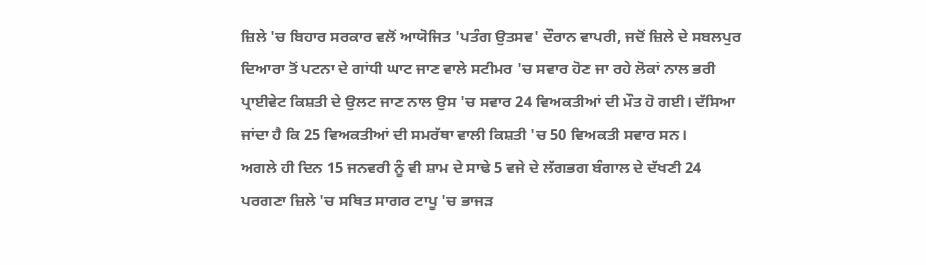ਜ਼ਿਲੇ 'ਚ ਬਿਹਾਰ ਸਰਕਾਰ ਵਲੋਂ ਆਯੋਜਿਤ 'ਪਤੰਗ ਉਤਸਵ' ਦੌਰਾਨ ਵਾਪਰੀ, ਜਦੋਂ ਜ਼ਿਲੇ ਦੇ ਸਬਲਪੁਰ ਦਿਆਰਾ ਤੋਂ ਪਟਨਾ ਦੇ ਗਾਂਧੀ ਘਾਟ ਜਾਣ ਵਾਲੇ ਸਟੀਮਰ 'ਚ ਸਵਾਰ ਹੋਣ ਜਾ ਰਹੇ ਲੋਕਾਂ ਨਾਲ ਭਰੀ ਪ੍ਰਾਈਵੇਟ ਕਿਸ਼ਤੀ ਦੇ ਉਲਟ ਜਾਣ ਨਾਲ ਉਸ 'ਚ ਸਵਾਰ 24 ਵਿਅਕਤੀਆਂ ਦੀ ਮੌਤ ਹੋ ਗਈ। ਦੱਸਿਆ ਜਾਂਦਾ ਹੈ ਕਿ 25 ਵਿਅਕਤੀਆਂ ਦੀ ਸਮਰੱਥਾ ਵਾਲੀ ਕਿਸ਼ਤੀ 'ਚ 50 ਵਿਅਕਤੀ ਸਵਾਰ ਸਨ।
ਅਗਲੇ ਹੀ ਦਿਨ 15 ਜਨਵਰੀ ਨੂੰ ਵੀ ਸ਼ਾਮ ਦੇ ਸਾਢੇ 5 ਵਜੇ ਦੇ ਲੱਗਭਗ ਬੰਗਾਲ ਦੇ ਦੱਖਣੀ 24 ਪਰਗਣਾ ਜ਼ਿਲੇ 'ਚ ਸਥਿਤ ਸਾਗਰ ਟਾਪੂ 'ਚ ਭਾਜੜ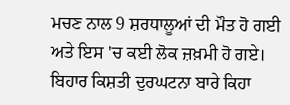ਮਚਣ ਨਾਲ 9 ਸ਼ਰਧਾਲੂਆਂ ਦੀ ਮੌਤ ਹੋ ਗਈ ਅਤੇ ਇਸ 'ਚ ਕਈ ਲੋਕ ਜ਼ਖ਼ਮੀ ਹੋ ਗਏ।
ਬਿਹਾਰ ਕਿਸ਼ਤੀ ਦੁਰਘਟਨਾ ਬਾਰੇ ਕਿਹਾ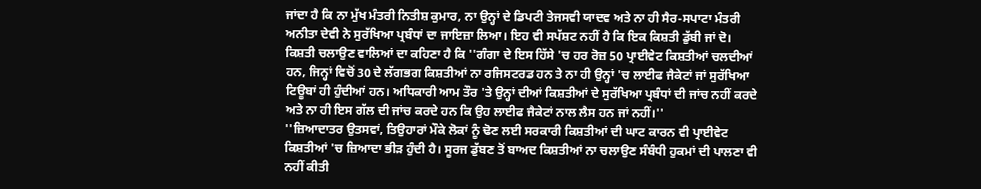ਜਾਂਦਾ ਹੈ ਕਿ ਨਾ ਮੁੱਖ ਮੰਤਰੀ ਨਿਤੀਸ਼ ਕੁਮਾਰ, ਨਾ ਉਨ੍ਹਾਂ ਦੇ ਡਿਪਟੀ ਤੇਜਸਵੀ ਯਾਦਵ ਅਤੇ ਨਾ ਹੀ ਸੈਰ-ਸਪਾਟਾ ਮੰਤਰੀ ਅਨੀਤਾ ਦੇਵੀ ਨੇ ਸੁਰੱਖਿਆ ਪ੍ਰਬੰਧਾਂ ਦਾ ਜਾਇਜ਼ਾ ਲਿਆ। ਇਹ ਵੀ ਸਪੱਸ਼ਟ ਨਹੀਂ ਹੈ ਕਿ ਇਕ ਕਿਸ਼ਤੀ ਡੁੱਬੀ ਜਾਂ ਦੋ।
ਕਿਸ਼ਤੀ ਚਲਾਉਣ ਵਾਲਿਆਂ ਦਾ ਕਹਿਣਾ ਹੈ ਕਿ ''ਗੰਗਾ ਦੇ ਇਸ ਹਿੱਸੇ 'ਚ ਹਰ ਰੋਜ਼ 50 ਪ੍ਰਾਈਵੇਟ ਕਿਸ਼ਤੀਆਂ ਚਲਦੀਆਂ ਹਨ, ਜਿਨ੍ਹਾਂ ਵਿਚੋਂ 30 ਦੇ ਲੱਗਭਗ ਕਿਸ਼ਤੀਆਂ ਨਾ ਰਜਿਸਟਰਡ ਹਨ ਤੇ ਨਾ ਹੀ ਉਨ੍ਹਾਂ 'ਚ ਲਾਈਫ ਜੈਕੇਟਾਂ ਜਾਂ ਸੁਰੱਖਿਆ ਟਿਊਬਾਂ ਹੀ ਹੁੰਦੀਆਂ ਹਨ। ਅਧਿਕਾਰੀ ਆਮ ਤੌਰ 'ਤੇ ਉਨ੍ਹਾਂ ਦੀਆਂ ਕਿਸ਼ਤੀਆਂ ਦੇ ਸੁਰੱਖਿਆ ਪ੍ਰਬੰਧਾਂ ਦੀ ਜਾਂਚ ਨਹੀਂ ਕਰਦੇ ਅਤੇ ਨਾ ਹੀ ਇਸ ਗੱਲ ਦੀ ਜਾਂਚ ਕਰਦੇ ਹਨ ਕਿ ਉਹ ਲਾਈਫ ਜੈਕੇਟਾਂ ਨਾਲ ਲੈਸ ਹਨ ਜਾਂ ਨਹੀਂ।''
''ਜ਼ਿਆਦਾਤਰ ਉਤਸਵਾਂ, ਤਿਉਹਾਰਾਂ ਮੌਕੇ ਲੋਕਾਂ ਨੂੰ ਢੋਣ ਲਈ ਸਰਕਾਰੀ ਕਿਸ਼ਤੀਆਂ ਦੀ ਘਾਟ ਕਾਰਨ ਵੀ ਪ੍ਰਾਈਵੇਟ ਕਿਸ਼ਤੀਆਂ 'ਚ ਜ਼ਿਆਦਾ ਭੀੜ ਹੁੰਦੀ ਹੈ। ਸੂਰਜ ਡੁੱਬਣ ਤੋਂ ਬਾਅਦ ਕਿਸ਼ਤੀਆਂ ਨਾ ਚਲਾਉਣ ਸੰਬੰਧੀ ਹੁਕਮਾਂ ਦੀ ਪਾਲਣਾ ਵੀ ਨਹੀਂ ਕੀਤੀ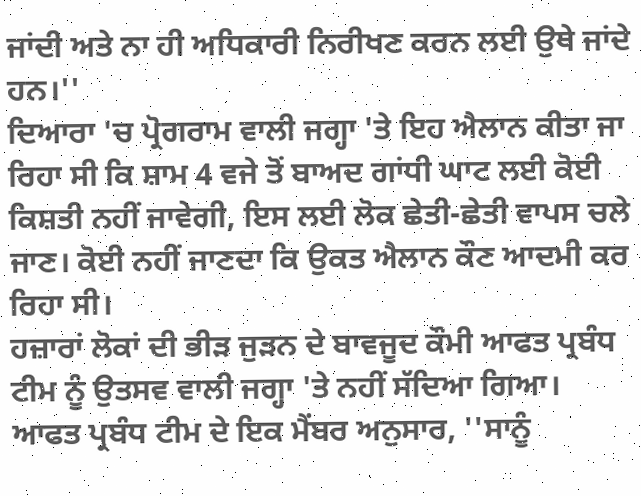ਜਾਂਦੀ ਅਤੇ ਨਾ ਹੀ ਅਧਿਕਾਰੀ ਨਿਰੀਖਣ ਕਰਨ ਲਈ ਉਥੇ ਜਾਂਦੇ ਹਨ।''
ਦਿਆਰਾ 'ਚ ਪ੍ਰੋਗਰਾਮ ਵਾਲੀ ਜਗ੍ਹਾ 'ਤੇ ਇਹ ਐਲਾਨ ਕੀਤਾ ਜਾ ਰਿਹਾ ਸੀ ਕਿ ਸ਼ਾਮ 4 ਵਜੇ ਤੋਂ ਬਾਅਦ ਗਾਂਧੀ ਘਾਟ ਲਈ ਕੋਈ ਕਿਸ਼ਤੀ ਨਹੀਂ ਜਾਵੇਗੀ, ਇਸ ਲਈ ਲੋਕ ਛੇਤੀ-ਛੇਤੀ ਵਾਪਸ ਚਲੇ ਜਾਣ। ਕੋਈ ਨਹੀਂ ਜਾਣਦਾ ਕਿ ਉਕਤ ਐਲਾਨ ਕੌਣ ਆਦਮੀ ਕਰ ਰਿਹਾ ਸੀ।
ਹਜ਼ਾਰਾਂ ਲੋਕਾਂ ਦੀ ਭੀੜ ਜੁੜਨ ਦੇ ਬਾਵਜੂਦ ਕੌਮੀ ਆਫਤ ਪ੍ਰਬੰਧ ਟੀਮ ਨੂੰ ਉਤਸਵ ਵਾਲੀ ਜਗ੍ਹਾ 'ਤੇ ਨਹੀਂ ਸੱਦਿਆ ਗਿਆ। ਆਫਤ ਪ੍ਰਬੰਧ ਟੀਮ ਦੇ ਇਕ ਮੈਂਬਰ ਅਨੁਸਾਰ, ''ਸਾਨੂੰ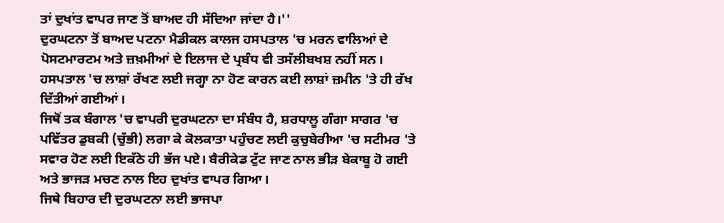ਤਾਂ ਦੁਖਾਂਤ ਵਾਪਰ ਜਾਣ ਤੋਂ ਬਾਅਦ ਹੀ ਸੱਦਿਆ ਜਾਂਦਾ ਹੈ।''
ਦੁਰਘਟਨਾ ਤੋਂ ਬਾਅਦ ਪਟਨਾ ਮੈਡੀਕਲ ਕਾਲਜ ਹਸਪਤਾਲ 'ਚ ਮਰਨ ਵਾਲਿਆਂ ਦੇ ਪੋਸਟਮਾਰਟਮ ਅਤੇ ਜ਼ਖ਼ਮੀਆਂ ਦੇ ਇਲਾਜ ਦੇ ਪ੍ਰਬੰਧ ਵੀ ਤਸੱਲੀਬਖਸ਼ ਨਹੀਂ ਸਨ। ਹਸਪਤਾਲ 'ਚ ਲਾਸ਼ਾਂ ਰੱਖਣ ਲਈ ਜਗ੍ਹਾ ਨਾ ਹੋਣ ਕਾਰਨ ਕਈ ਲਾਸ਼ਾਂ ਜ਼ਮੀਨ 'ਤੇ ਹੀ ਰੱਖ ਦਿੱਤੀਆਂ ਗਈਆਂ।
ਜਿਥੋਂ ਤਕ ਬੰਗਾਲ 'ਚ ਵਾਪਰੀ ਦੁਰਘਟਨਾ ਦਾ ਸੰਬੰਧ ਹੈ, ਸ਼ਰਧਾਲੂ ਗੰਗਾ ਸਾਗਰ 'ਚ ਪਵਿੱਤਰ ਡੁਬਕੀ (ਚੁੱਭੀ) ਲਗਾ ਕੇ ਕੋਲਕਾਤਾ ਪਹੁੰਚਣ ਲਈ ਕੁਚੁਬੇਰੀਆ 'ਚ ਸਟੀਮਰ 'ਤੇ ਸਵਾਰ ਹੋਣ ਲਈ ਇਕੱਠੇ ਹੀ ਭੱਜ ਪਏ। ਬੈਰੀਕੇਡ ਟੁੱਟ ਜਾਣ ਨਾਲ ਭੀੜ ਬੇਕਾਬੂ ਹੋ ਗਈ ਅਤੇ ਭਾਜੜ ਮਚਣ ਨਾਲ ਇਹ ਦੁਖਾਂਤ ਵਾਪਰ ਗਿਆ।
ਜਿਥੇ ਬਿਹਾਰ ਦੀ ਦੁਰਘਟਨਾ ਲਈ ਭਾਜਪਾ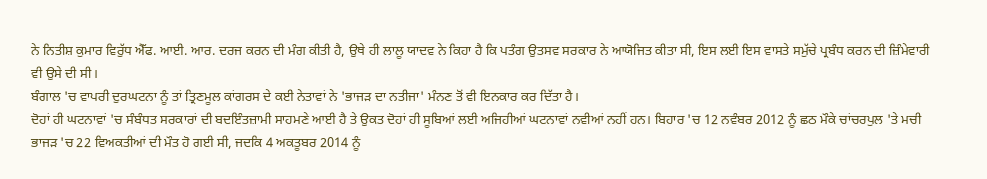ਨੇ ਨਿਤੀਸ਼ ਕੁਮਾਰ ਵਿਰੁੱਧ ਐੱਫ. ਆਈ. ਆਰ. ਦਰਜ ਕਰਨ ਦੀ ਮੰਗ ਕੀਤੀ ਹੈ, ਉਥੇ ਹੀ ਲਾਲੂ ਯਾਦਵ ਨੇ ਕਿਹਾ ਹੈ ਕਿ ਪਤੰਗ ਉਤਸਵ ਸਰਕਾਰ ਨੇ ਆਯੋਜਿਤ ਕੀਤਾ ਸੀ, ਇਸ ਲਈ ਇਸ ਵਾਸਤੇ ਸਮੁੱਚੇ ਪ੍ਰਬੰਧ ਕਰਨ ਦੀ ਜ਼ਿੰਮੇਵਾਰੀ ਵੀ ਉਸੇ ਦੀ ਸੀ।
ਬੰਗਾਲ 'ਚ ਵਾਪਰੀ ਦੁਰਘਟਨਾ ਨੂੰ ਤਾਂ ਤ੍ਰਿਣਮੂਲ ਕਾਂਗਰਸ ਦੇ ਕਈ ਨੇਤਾਵਾਂ ਨੇ 'ਭਾਜੜ ਦਾ ਨਤੀਜਾ' ਮੰਨਣ ਤੋਂ ਵੀ ਇਨਕਾਰ ਕਰ ਦਿੱਤਾ ਹੈ।
ਦੋਹਾਂ ਹੀ ਘਟਨਾਵਾਂ 'ਚ ਸੰਬੰਧਤ ਸਰਕਾਰਾਂ ਦੀ ਬਦਇੰਤਜ਼ਾਮੀ ਸਾਹਮਣੇ ਆਈ ਹੈ ਤੇ ਉਕਤ ਦੋਹਾਂ ਹੀ ਸੂਬਿਆਂ ਲਈ ਅਜਿਹੀਆਂ ਘਟਨਾਵਾਂ ਨਵੀਆਂ ਨਹੀਂ ਹਨ। ਬਿਹਾਰ 'ਚ 12 ਨਵੰਬਰ 2012 ਨੂੰ ਛਠ ਮੌਕੇ ਚਾਂਚਰਪੁਲ 'ਤੇ ਮਚੀ ਭਾਜੜ 'ਚ 22 ਵਿਅਕਤੀਆਂ ਦੀ ਮੌਤ ਹੋ ਗਈ ਸੀ, ਜਦਕਿ 4 ਅਕਤੂਬਰ 2014 ਨੂੰ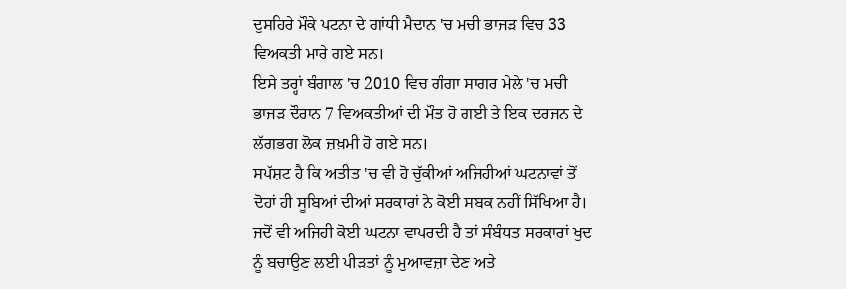ਦੁਸਹਿਰੇ ਮੌਕੇ ਪਟਨਾ ਦੇ ਗਾਂਧੀ ਮੈਦਾਨ 'ਚ ਮਚੀ ਭਾਜੜ ਵਿਚ 33 ਵਿਅਕਤੀ ਮਾਰੇ ਗਏ ਸਨ।
ਇਸੇ ਤਰ੍ਹਾਂ ਬੰਗਾਲ 'ਚ 2010 ਵਿਚ ਗੰਗਾ ਸਾਗਰ ਮੇਲੇ 'ਚ ਮਚੀ ਭਾਜੜ ਦੌਰਾਨ 7 ਵਿਅਕਤੀਆਂ ਦੀ ਮੌਤ ਹੋ ਗਈ ਤੇ ਇਕ ਦਰਜਨ ਦੇ ਲੱਗਭਗ ਲੋਕ ਜ਼ਖ਼ਮੀ ਹੋ ਗਏ ਸਨ।
ਸਪੱਸ਼ਟ ਹੈ ਕਿ ਅਤੀਤ 'ਚ ਵੀ ਹੋ ਚੁੱਕੀਆਂ ਅਜਿਹੀਆਂ ਘਟਨਾਵਾਂ ਤੋਂ ਦੋਹਾਂ ਹੀ ਸੂਬਿਆਂ ਦੀਆਂ ਸਰਕਾਰਾਂ ਨੇ ਕੋਈ ਸਬਕ ਨਹੀਂ ਸਿੱਖਿਆ ਹੈ। ਜਦੋਂ ਵੀ ਅਜਿਹੀ ਕੋਈ ਘਟਨਾ ਵਾਪਰਦੀ ਹੈ ਤਾਂ ਸੰਬੰਧਤ ਸਰਕਾਰਾਂ ਖੁਦ ਨੂੰ ਬਚਾਉਣ ਲਈ ਪੀੜਤਾਂ ਨੂੰ ਮੁਆਵਜ਼ਾ ਦੇਣ ਅਤੇ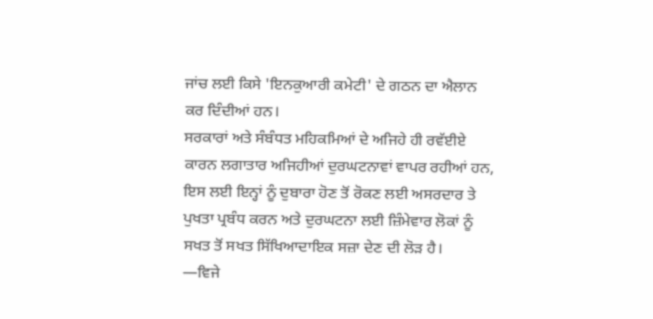ਜਾਂਚ ਲਈ ਕਿਸੇ 'ਇਨਕੁਆਰੀ ਕਮੇਟੀ' ਦੇ ਗਠਨ ਦਾ ਐਲਾਨ ਕਰ ਦਿੰਦੀਆਂ ਹਨ।
ਸਰਕਾਰਾਂ ਅਤੇ ਸੰਬੰਧਤ ਮਹਿਕਮਿਆਂ ਦੇ ਅਜਿਹੇ ਹੀ ਰਵੱਈਏ ਕਾਰਨ ਲਗਾਤਾਰ ਅਜਿਹੀਆਂ ਦੁਰਘਟਨਾਵਾਂ ਵਾਪਰ ਰਹੀਆਂ ਹਨ, ਇਸ ਲਈ ਇਨ੍ਹਾਂ ਨੂੰ ਦੁਬਾਰਾ ਹੋਣ ਤੋਂ ਰੋਕਣ ਲਈ ਅਸਰਦਾਰ ਤੇ ਪੁਖਤਾ ਪ੍ਰਬੰਧ ਕਰਨ ਅਤੇ ਦੁਰਘਟਨਾ ਲਈ ਜ਼ਿੰਮੇਵਾਰ ਲੋਕਾਂ ਨੂੰ ਸਖਤ ਤੋਂ ਸਖਤ ਸਿੱਖਿਆਦਾਇਕ ਸਜ਼ਾ ਦੇਣ ਦੀ ਲੋੜ ਹੈ।
—ਵਿਜੇ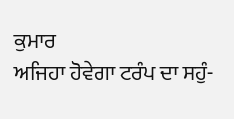ਕੁਮਾਰ
ਅਜਿਹਾ ਹੋਵੇਗਾ ਟਰੰਪ ਦਾ ਸਹੁੰ-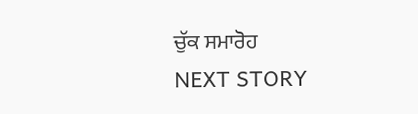ਚੁੱਕ ਸਮਾਰੋਹ
NEXT STORY